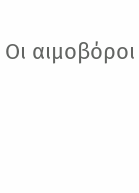Οι αιμοβόροι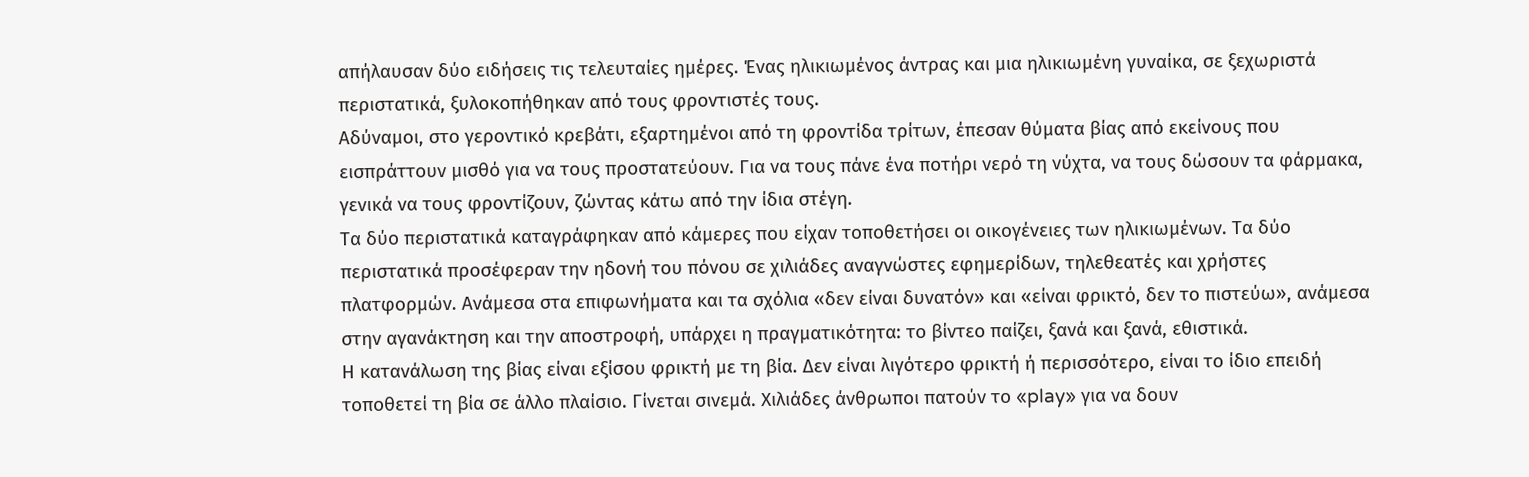απήλαυσαν δύο ειδήσεις τις τελευταίες ημέρες. Ένας ηλικιωμένος άντρας και μια ηλικιωμένη γυναίκα, σε ξεχωριστά περιστατικά, ξυλοκοπήθηκαν από τους φροντιστές τους.
Αδύναμοι, στο γεροντικό κρεβάτι, εξαρτημένοι από τη φροντίδα τρίτων, έπεσαν θύματα βίας από εκείνους που εισπράττουν μισθό για να τους προστατεύουν. Για να τους πάνε ένα ποτήρι νερό τη νύχτα, να τους δώσουν τα φάρμακα, γενικά να τους φροντίζουν, ζώντας κάτω από την ίδια στέγη.
Τα δύο περιστατικά καταγράφηκαν από κάμερες που είχαν τοποθετήσει οι οικογένειες των ηλικιωμένων. Τα δύο περιστατικά προσέφεραν την ηδονή του πόνου σε χιλιάδες αναγνώστες εφημερίδων, τηλεθεατές και χρήστες πλατφορμών. Ανάμεσα στα επιφωνήματα και τα σχόλια «δεν είναι δυνατόν» και «είναι φρικτό, δεν το πιστεύω», ανάμεσα στην αγανάκτηση και την αποστροφή, υπάρχει η πραγματικότητα: το βίντεο παίζει, ξανά και ξανά, εθιστικά.
Η κατανάλωση της βίας είναι εξίσου φρικτή με τη βία. Δεν είναι λιγότερο φρικτή ή περισσότερο, είναι το ίδιο επειδή τοποθετεί τη βία σε άλλο πλαίσιο. Γίνεται σινεμά. Χιλιάδες άνθρωποι πατούν το «play» για να δουν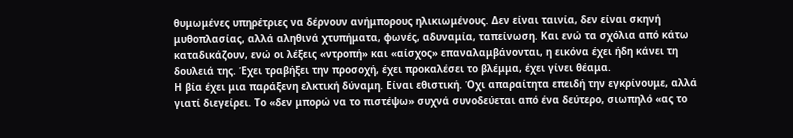θυμωμένες υπηρέτριες να δέρνουν ανήμπορους ηλικιωμένους. Δεν είναι ταινία, δεν είναι σκηνή μυθοπλασίας, αλλά αληθινά χτυπήματα, φωνές, αδυναμία, ταπείνωση. Και ενώ τα σχόλια από κάτω καταδικάζουν, ενώ οι λέξεις «ντροπή» και «αίσχος» επαναλαμβάνονται, η εικόνα έχει ήδη κάνει τη δουλειά της. Έχει τραβήξει την προσοχή, έχει προκαλέσει το βλέμμα, έχει γίνει θέαμα.
Η βία έχει μια παράξενη ελκτική δύναμη. Είναι εθιστική. Όχι απαραίτητα επειδή την εγκρίνουμε, αλλά γιατί διεγείρει. Το «δεν μπορώ να το πιστέψω» συχνά συνοδεύεται από ένα δεύτερο, σιωπηλό «ας το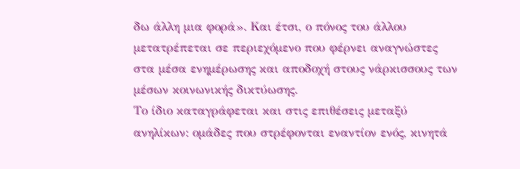δω άλλη μια φορά». Και έτσι, ο πόνος του άλλου μετατρέπεται σε περιεχόμενο που φέρνει αναγνώστες στα μέσα ενημέρωσης και αποδοχή στους νάρκισσους των μέσων κοινωνικής δικτύωσης.
Το ίδιο καταγράφεται και στις επιθέσεις μεταξύ ανηλίκων: ομάδες που στρέφονται εναντίον ενός, κινητά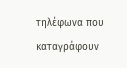τηλέφωνα που καταγράφουν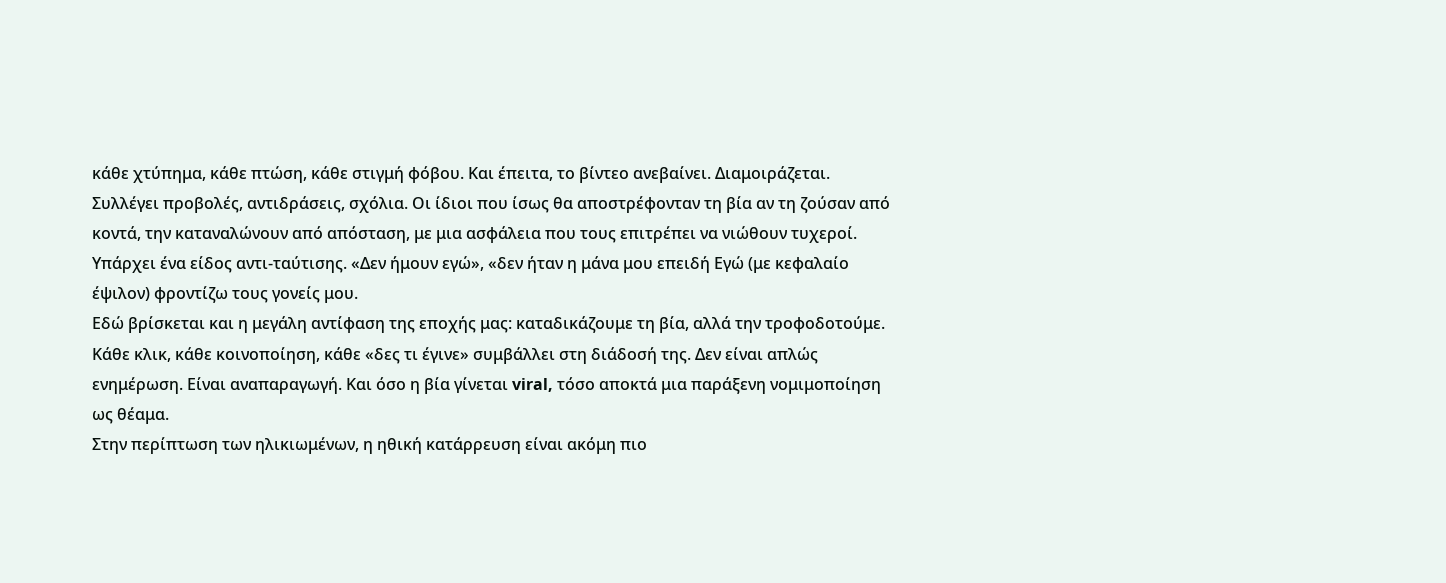κάθε χτύπημα, κάθε πτώση, κάθε στιγμή φόβου. Και έπειτα, το βίντεο ανεβαίνει. Διαμοιράζεται. Συλλέγει προβολές, αντιδράσεις, σχόλια. Οι ίδιοι που ίσως θα αποστρέφονταν τη βία αν τη ζούσαν από κοντά, την καταναλώνουν από απόσταση, με μια ασφάλεια που τους επιτρέπει να νιώθουν τυχεροί. Υπάρχει ένα είδος αντι-ταύτισης. «Δεν ήμουν εγώ», «δεν ήταν η μάνα μου επειδή Εγώ (με κεφαλαίο έψιλον) φροντίζω τους γονείς μου.
Εδώ βρίσκεται και η μεγάλη αντίφαση της εποχής μας: καταδικάζουμε τη βία, αλλά την τροφοδοτούμε. Κάθε κλικ, κάθε κοινοποίηση, κάθε «δες τι έγινε» συμβάλλει στη διάδοσή της. Δεν είναι απλώς ενημέρωση. Είναι αναπαραγωγή. Και όσο η βία γίνεται viral, τόσο αποκτά μια παράξενη νομιμοποίηση ως θέαμα.
Στην περίπτωση των ηλικιωμένων, η ηθική κατάρρευση είναι ακόμη πιο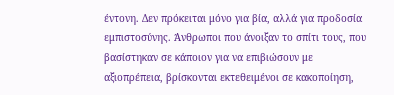έντονη. Δεν πρόκειται μόνο για βία, αλλά για προδοσία εμπιστοσύνης. Άνθρωποι που άνοιξαν το σπίτι τους, που βασίστηκαν σε κάποιον για να επιβιώσουν με αξιοπρέπεια, βρίσκονται εκτεθειμένοι σε κακοποίηση,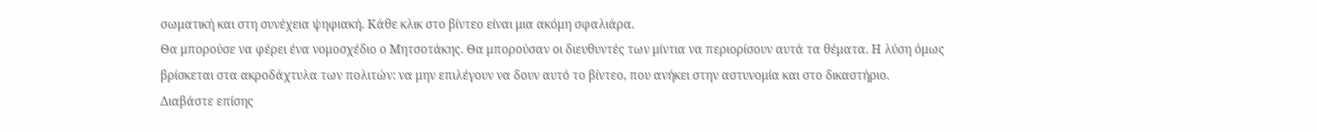σωματική και στη συνέχεια ψηφιακή. Κάθε κλικ στο βίντεο είναι μια ακόμη σφαλιάρα.
Θα μπορούσε να φέρει ένα νομοσχέδιο ο Μητσοτάκης. Θα μπορούσαν οι διευθυντές των μίντια να περιορίσουν αυτά τα θέματα. Η λύση όμως βρίσκεται στα ακροδάχτυλα των πολιτών: να μην επιλέγουν να δουν αυτό το βίντεο, που ανήκει στην αστυνομία και στο δικαστήριο.
Διαβάστε επίσης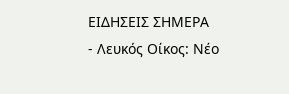ΕΙΔΗΣΕΙΣ ΣΗΜΕΡΑ
- Λευκός Οίκος: Νέο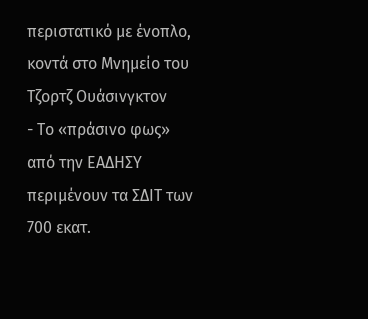περιστατικό με ένοπλο, κοντά στο Μνημείο του Τζορτζ Ουάσινγκτον
- Το «πράσινο φως» από την ΕΑΔΗΣΥ περιμένουν τα ΣΔΙΤ των 700 εκατ.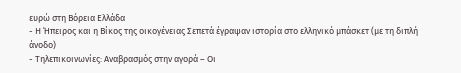ευρώ στη Βόρεια Ελλάδα
- Η Ήπειρος και η Βίκος της οικογένειας Σεπετά έγραψαν ιστορία στο ελληνικό μπάσκετ (με τη διπλή άνοδο)
- Τηλεπικοινωνίες: Αναβρασμός στην αγορά – Οι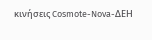κινήσεις Cosmote-Nova-ΔΕΗ